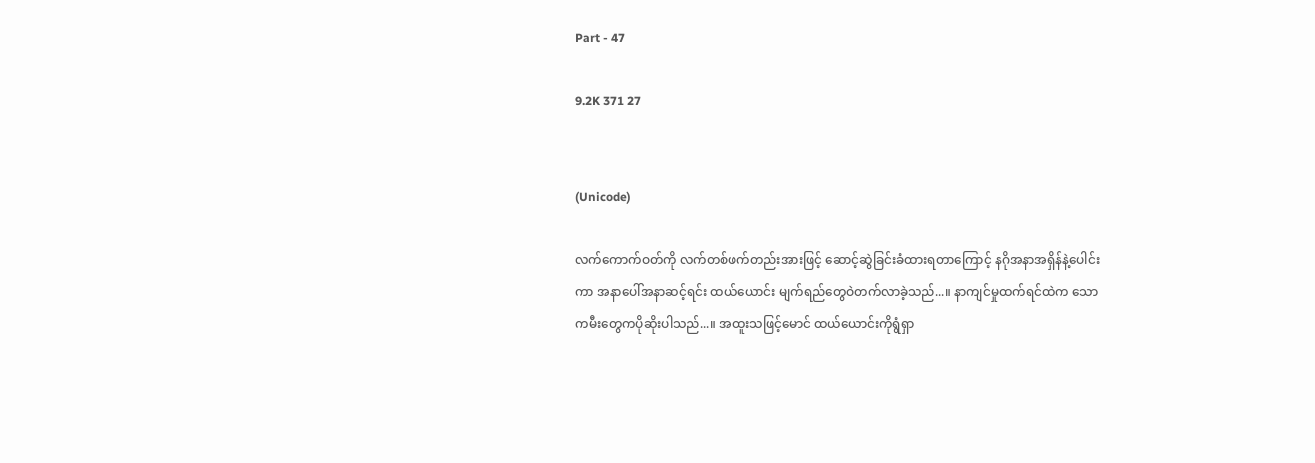Part - 47

9.2K 371 27


(Unicode)

လက်ကောက်ဝတ်ကို လက်တစ်ဖက်တည်းအားဖြင့် ဆောင့်ဆွဲခြင်းခံထားရတာကြောင့် နဂိုအနာအရှိန်နဲ့ပေါင်းကာ အနာပေါ်အနာဆင့်ရင်း ထယ်ယောင်း မျက်ရည်တွေဝဲတက်လာခဲ့သည်...။ နာကျင်မှုထက်ရင်ထဲက သောကမီးတွေကပိုဆိုးပါသည်...။ အထူးသဖြင့်မောင် ထယ်ယောင်းကိုရွံရှာ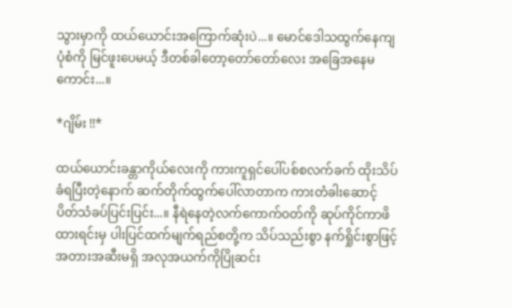သွားမှာကို ထယ်ယောင်းအကြောက်ဆုံးပဲ...။ မောင်ဒေါသထွက်နေကျပုံစံကို မြင်ဖူးပေမယ့် ဒီတစ်ခါတော့တော်တော်လေး အခြေအနေမကောင်း...။

*ဂျိမ်း !!*

ထယ်ယောင်းခန္တာကိုယ်လေးကို ကားကူရှင်ပေါ်ပစ်စလက်ခက် ထိုးသိပ်ခံရပြီးတဲ့နောက် ဆက်တိုက်ထွက်ပေါ်လာတာက ကားတံခါးဆောင့်ပိတ်သံခပ်ပြင်းပြင်း...။ နီရဲနေတဲ့လက်ကောက်ဝတ်ကို ဆုပ်ကိုင်ကာဖိထားရင်းမှ ပါးပြင်ထက်မျက်ရည်စတို့က သိပ်သည်းစွာ နက်ရှိုင်းစွာဖြင့် အတားအဆီးမရှိ အလုအယက်ကိုပြိုဆင်း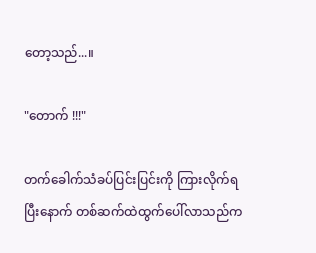တော့သည်...။

"တောက် !!!"

တက်ခေါက်သံခပ်ပြင်းပြင်းကို ကြားလိုက်ရပြီးနောက် တစ်ဆက်ထဲထွက်ပေါ်လာသည်က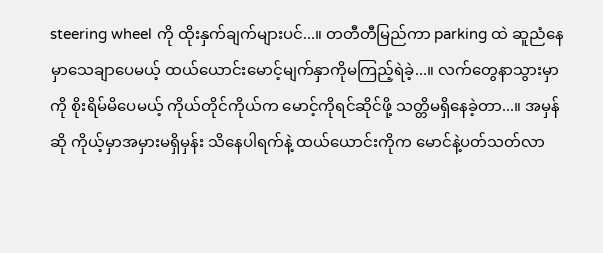steering wheel ကို ထိုးနှက်ချက်များပင်...။ တတီတီမြည်ကာ parking ထဲ ဆူညံနေမှာသေချာပေမယ့် ထယ်ယောင်းမောင့်မျက်နှာကိုမကြည့်ရဲခဲ့...။ လက်တွေနာသွားမှာကို စိုးရိမ်မိပေမယ့် ကိုယ်တိုင်ကိုယ်က မောင့်ကိုရင်ဆိုင်ဖို့ သတ္တိမရှိနေခဲ့တာ...။ အမှန်ဆို ကိုယ့်မှာအမှားမရှိမှန်း သိနေပါရက်နဲ့ ထယ်ယောင်းကိုက မောင်နဲ့ပတ်သတ်လာ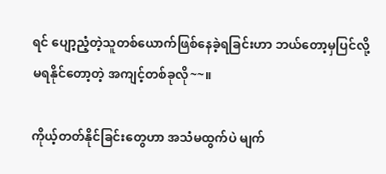ရင် ပျော့ညံ့တဲ့သူတစ်ယောက်ဖြစ်နေခဲ့ရခြင်းဟာ ဘယ်တော့မှပြင်လို့မရနိုင်တော့တဲ့ အကျင့်တစ်ခုလို~~။

ကိုယ့်တတ်နိုင်ခြင်းတွေဟာ အသံမထွက်ပဲ မျက်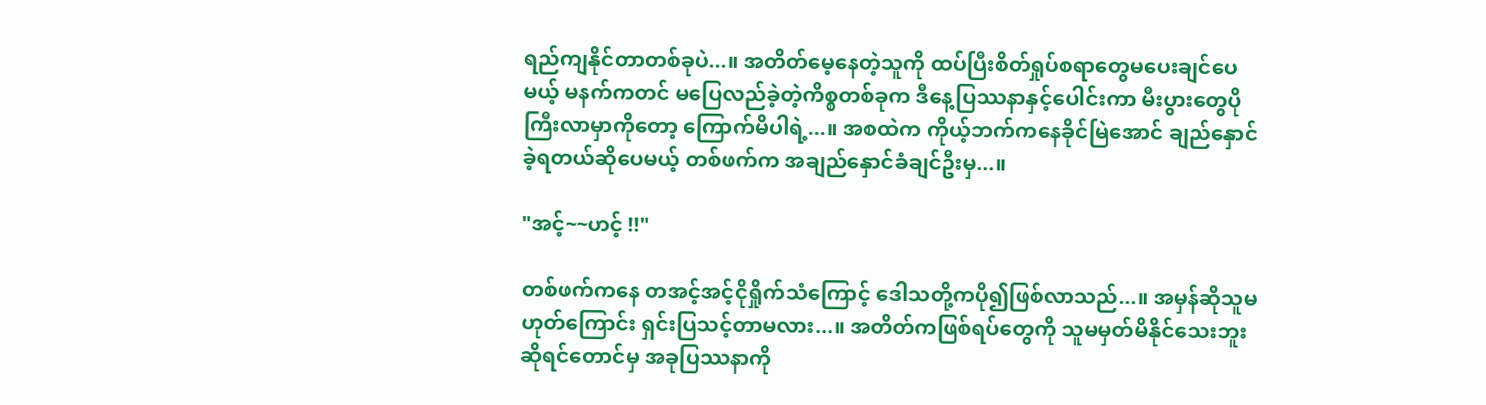ရည်ကျနိုင်တာတစ်ခုပဲ...။ အတိတ်မေ့နေတဲ့သူကို ထပ်ပြီးစိတ်ရှုပ်စရာတွေမပေးချင်ပေမယ့် မနက်ကတင် မပြေလည်ခဲ့တဲ့ကိစ္စတစ်ခုက ဒီနေ့ပြဿနာနှင့်ပေါင်းကာ မီးပွားတွေပိုကြီးလာမှာကိုတော့ ကြောက်မိပါရဲ့...။ အစထဲက ကိုယ့်ဘက်ကနေခိုင်မြဲအောင် ချည်နှောင်ခဲ့ရတယ်ဆိုပေမယ့် တစ်ဖက်က အချည်နှောင်ခံချင်ဦးမှ...။

"အင့်~~ဟင့် !!"

တစ်ဖက်ကနေ တအင့်အင့်ငိုရှိုက်သံကြောင့် ဒေါသတို့ကပို၍ဖြစ်လာသည်...။ အမှန်ဆိုသူမဟုတ်ကြောင်း ရှင်းပြသင့်တာမလား...။ အတိတ်ကဖြစ်ရပ်တွေကို သူမမှတ်မိနိုင်သေးဘူးဆိုရင်တောင်မှ အခုပြဿနာကို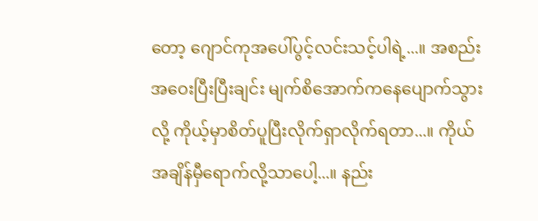တော့ ဂျောင်ကုအပေါ်ပွင့်လင်းသင့်ပါရဲ့...။ အစည်းအဝေးပြီးပြီးချင်း မျက်စိအောက်ကနေပျောက်သွားလို့ ကိုယ့်မှာစိတ်ပူပြီးလိုက်ရှာလိုက်ရတာ...။ ကိုယ်အချိန်မှီရောက်လို့သာပေါ့...။ နည်း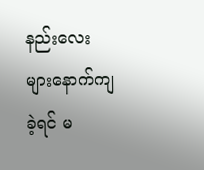နည်းလေးများနောက်ကျခဲ့ရင် မ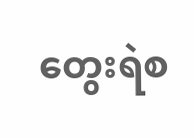တွေးရဲစ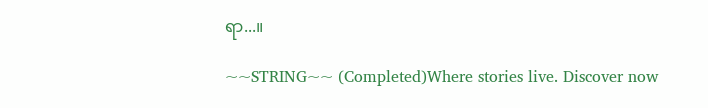ရာ...။

~~STRING~~ (Completed)Where stories live. Discover now